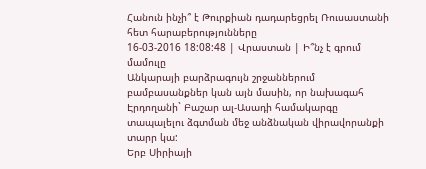Հանուն ինչի՞ է Թուրքիան դադարեցրել Ռուսաստանի հետ հարաբերությունները
16-03-2016 18:08:48 | Վրաստան | Ի՞նչ է գրում մամուլը
Անկարայի բարձրագույն շրջաններում բամբասանքներ կան այն մասին, որ նախագահ Էրդողանի` Բաշար ալ-Ասադի համակարգը տապալելու ձգտման մեջ անձնական վիրավորանքի տարր կա:
Երբ Սիրիայի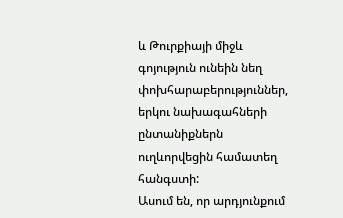և Թուրքիայի միջև գոյություն ունեին նեղ փոխհարաբերություններ, երկու նախագահների ընտանիքներն ուղևորվեցին համատեղ հանգստի:
Ասում են, որ արդյունքում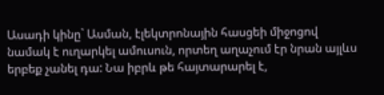Ասադի կինը` Ասման, էլեկտրոնային հասցեի միջոցով նամակ է ուղարկել ամուսուն, որտեղ աղաչում էր նրան այլևս երբեք չանել դա: Նա իբրև թե հայտարարել է,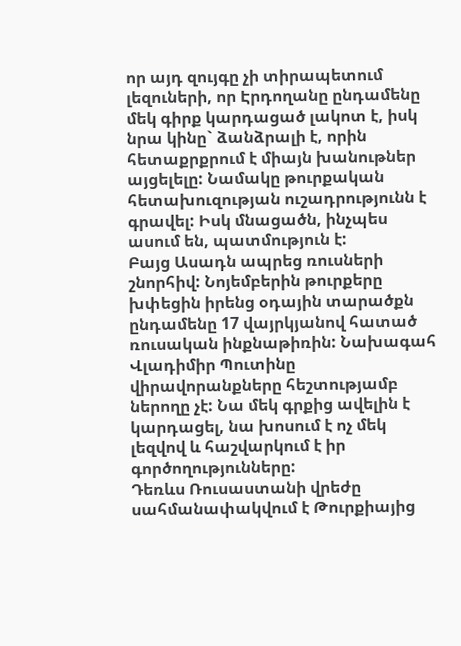որ այդ զույգը չի տիրապետում լեզուների, որ Էրդողանը ընդամենը մեկ գիրք կարդացած լակոտ է, իսկ նրա կինը` ձանձրալի է, որին հետաքրքրում է միայն խանութներ այցելելը: Նամակը թուրքական հետախուզության ուշադրությունն է գրավել: Իսկ մնացածն, ինչպես ասում են, պատմություն է:
Բայց Ասադն ապրեց ռուսների շնորհիվ: Նոյեմբերին թուրքերը խփեցին իրենց օդային տարածքն ընդամենը 17 վայրկյանով հատած ռուսական ինքնաթիռին: Նախագահ Վլադիմիր Պուտինը վիրավորանքները հեշտությամբ ներողը չէ: Նա մեկ գրքից ավելին է կարդացել, նա խոսում է ոչ մեկ լեզվով և հաշվարկում է իր գործողությունները:
Դեռևս Ռուսաստանի վրեժը սահմանափակվում է Թուրքիայից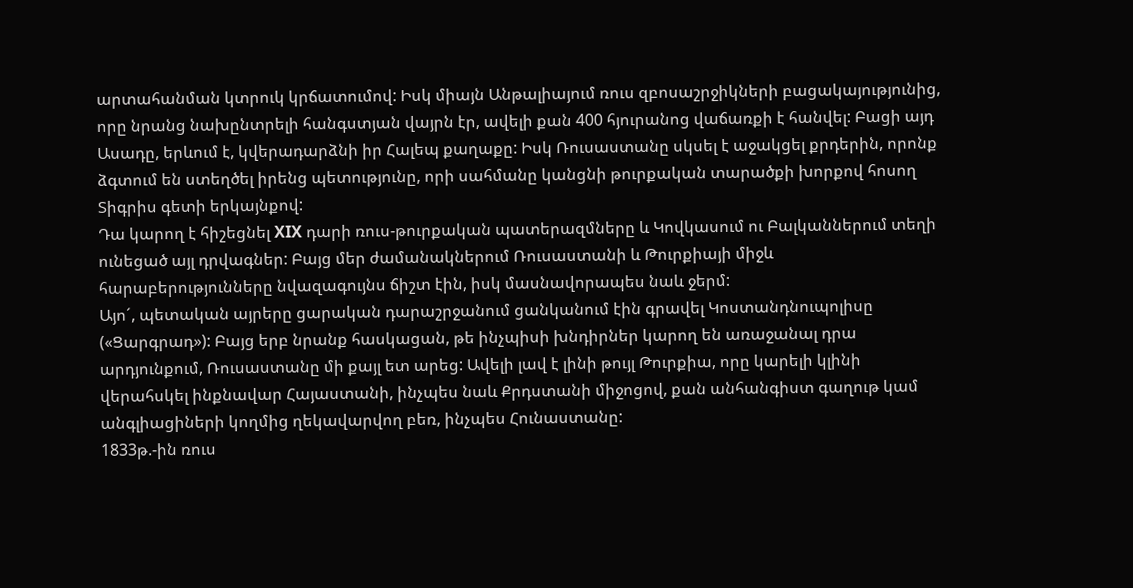արտահանման կտրուկ կրճատումով: Իսկ միայն Անթալիայում ռուս զբոսաշրջիկների բացակայությունից, որը նրանց նախընտրելի հանգստյան վայրն էր, ավելի քան 400 հյուրանոց վաճառքի է հանվել: Բացի այդ Ասադը, երևում է, կվերադարձնի իր Հալեպ քաղաքը: Իսկ Ռուսաստանը սկսել է աջակցել քրդերին, որոնք ձգտում են ստեղծել իրենց պետությունը, որի սահմանը կանցնի թուրքական տարածքի խորքով հոսող Տիգրիս գետի երկայնքով:
Դա կարող է հիշեցնել XIX դարի ռուս-թուրքական պատերազմները և Կովկասում ու Բալկաններում տեղի ունեցած այլ դրվագներ: Բայց մեր ժամանակներում Ռուսաստանի և Թուրքիայի միջև հարաբերությունները նվազագույնս ճիշտ էին, իսկ մասնավորապես նաև ջերմ:
Այո´, պետական այրերը ցարական դարաշրջանում ցանկանում էին գրավել Կոստանդնուպոլիսը («Ցարգրադ»): Բայց երբ նրանք հասկացան, թե ինչպիսի խնդիրներ կարող են առաջանալ դրա արդյունքում, Ռուսաստանը մի քայլ ետ արեց: Ավելի լավ է լինի թույլ Թուրքիա, որը կարելի կլինի վերահսկել ինքնավար Հայաստանի, ինչպես նաև Քրդստանի միջոցով, քան անհանգիստ գաղութ կամ անգլիացիների կողմից ղեկավարվող բեռ, ինչպես Հունաստանը:
1833թ.-ին ռուս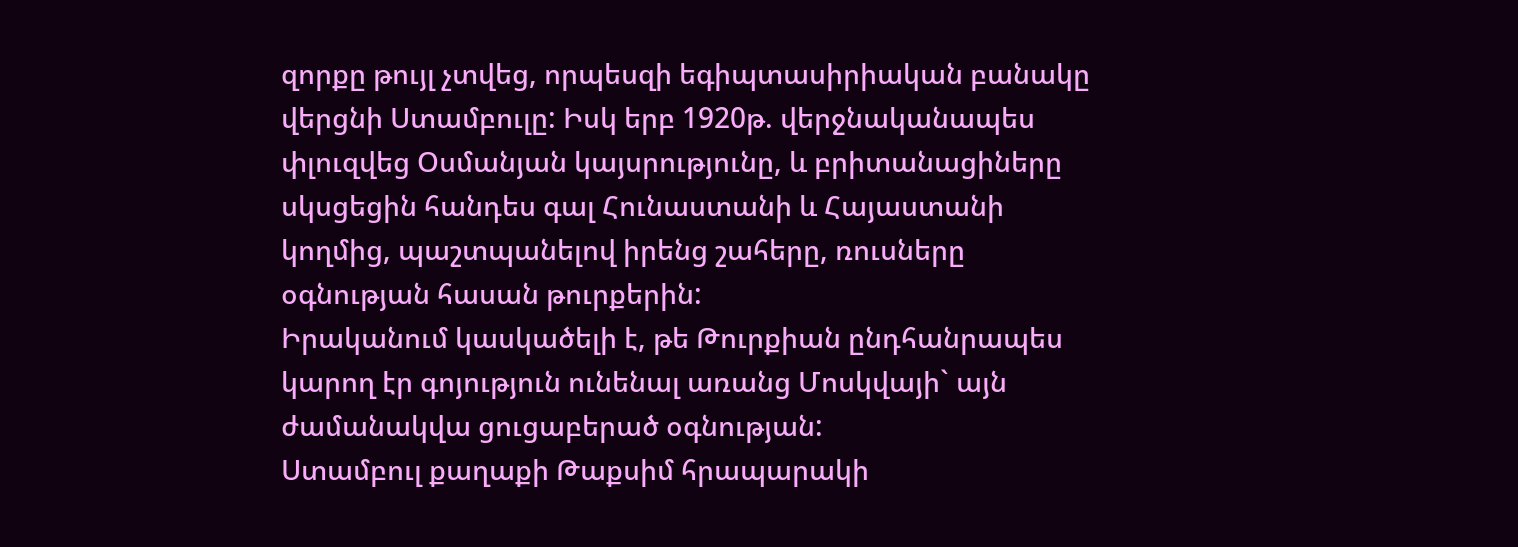զորքը թույլ չտվեց, որպեսզի եգիպտասիրիական բանակը վերցնի Ստամբուլը: Իսկ երբ 1920թ. վերջնականապես փլուզվեց Օսմանյան կայսրությունը, և բրիտանացիները սկսցեցին հանդես գալ Հունաստանի և Հայաստանի կողմից, պաշտպանելով իրենց շահերը, ռուսները օգնության հասան թուրքերին:
Իրականում կասկածելի է, թե Թուրքիան ընդհանրապես կարող էր գոյություն ունենալ առանց Մոսկվայի` այն ժամանակվա ցուցաբերած օգնության:
Ստամբուլ քաղաքի Թաքսիմ հրապարակի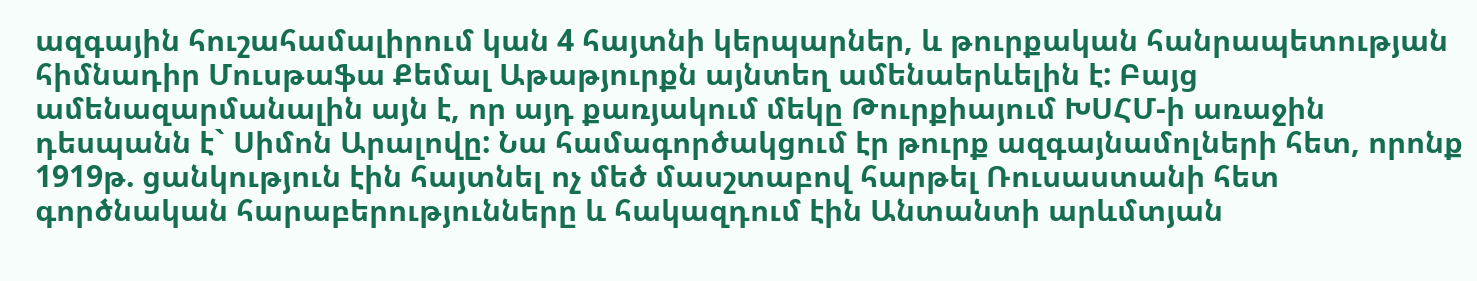ազգային հուշահամալիրում կան 4 հայտնի կերպարներ, և թուրքական հանրապետության հիմնադիր Մուսթաֆա Քեմալ Աթաթյուրքն այնտեղ ամենաերևելին է: Բայց ամենազարմանալին այն է, որ այդ քառյակում մեկը Թուրքիայում ԽՍՀՄ-ի առաջին դեսպանն է` Սիմոն Արալովը: Նա համագործակցում էր թուրք ազգայնամոլների հետ, որոնք 1919թ. ցանկություն էին հայտնել ոչ մեծ մասշտաբով հարթել Ռուսաստանի հետ գործնական հարաբերությունները և հակազդում էին Անտանտի արևմտյան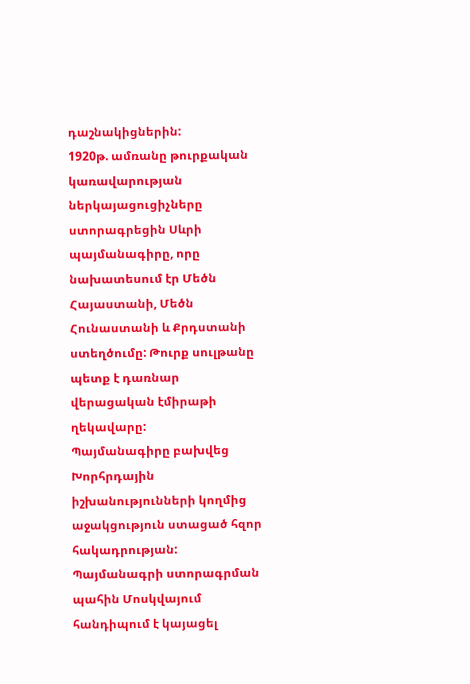դաշնակիցներին:
1920թ. ամռանը թուրքական կառավարության ներկայացուցիչները ստորագրեցին Սևրի պայմանագիրը, որը նախատեսում էր Մեծն Հայաստանի, Մեծն Հունաստանի և Քրդստանի ստեղծումը: Թուրք սուլթանը պետք է դառնար վերացական էմիրաթի ղեկավարը:
Պայմանագիրը բախվեց Խորհրդային իշխանությունների կողմից աջակցություն ստացած հզոր հակադրության: Պայմանագրի ստորագրման պահին Մոսկվայում հանդիպում է կայացել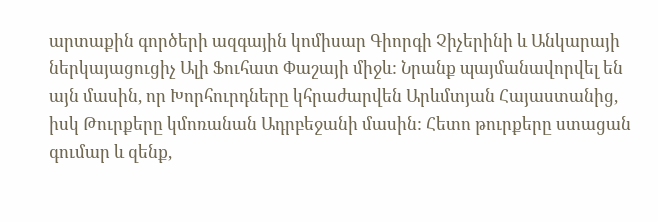արտաքին գործերի ազգային կոմիսար Գիորգի Չիչերինի և Անկարայի ներկայացուցիչ Ալի Ֆուհատ Փաշայի միջև: Նրանք պայմանավորվել են այն մասին, որ Խորհուրդները կհրաժարվեն Արևմտյան Հայաստանից, իսկ Թուրքերը կմոռանան Ադրբեջանի մասին: Հետո թուրքերը ստացան գումար և զենք,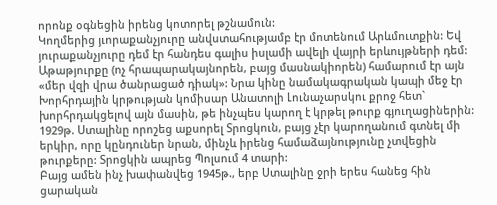որոնք օգնեցին իրենց կոտորել թշնամուն:
Կողմերից յւորաքանչյուրը անվստահությամբ էր մոտենում Արևմուտքին: Եվ յուրաքանչյուրը դեմ էր հանդես գալիս իսլամի ավելի վայրի երևույթների դեմ: Աթաթյուրքը (ոչ հրապարակայնորեն, բայց մասնակիորեն) համարում էր այն «մեր վզի վրա ծանրացած դիակ»: Նրա կինը նամակագրական կապի մեջ էր Խորհրդային կրթության կոմիսար Անատոլի Լունաչարսկու քրոջ հետ` խորհրդակցելով այն մասին, թե ինչպես կարող է կրթել թուրք գյուղացիներին:
1929թ. Ստալինը որոշեց աքսորել Տրոցկուն, բայց չէր կարողանում գտնել մի երկիր, որը կընդուներ նրան, մինչև իրենց համաձայնությունը չտվեցին թուրքերը: Տրոցկին ապրեց Պոլսում 4 տարի:
Բայց ամեն ինչ խափանվեց 1945թ., երբ Ստալինը ջրի երես հանեց հին ցարական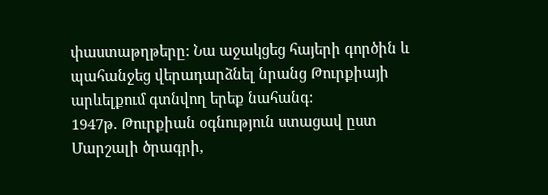փաստաթղթերը: Նա աջակցեց հայերի գործին և պահանջեց վերադարձնել նրանց Թուրքիայի արևելքում գտնվող երեք նահանգ:
1947թ. Թուրքիան օգնություն ստացավ ըստ Մարշալի ծրագրի,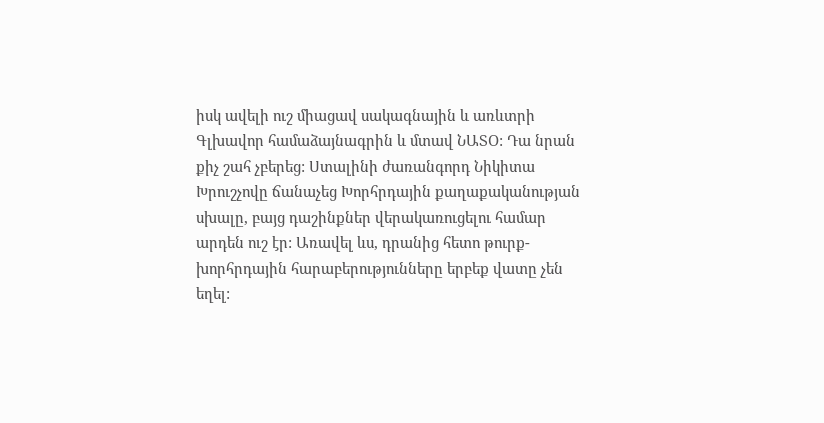իսկ ավելի ուշ միացավ սակագնային և առևտրի Գլխավոր համաձայնագրին և մտավ ՆԱՏՕ: Դա նրան քիչ շահ չբերեց: Ստալինի ժառանգորդ Նիկիտա Խրուշչովը ճանաչեց Խորհրդային քաղաքականության սխալը, բայց դաշինքներ վերակառուցելու համար արդեն ուշ էր: Առավել ևս, դրանից հետո թուրք-խորհրդային հարաբերությունները երբեք վատը չեն եղել: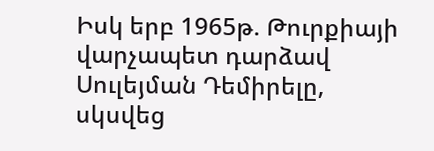Իսկ երբ 1965թ. Թուրքիայի վարչապետ դարձավ Սուլեյման Դեմիրելը, սկսվեց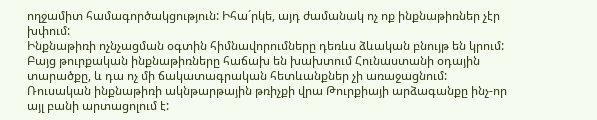ողջամիտ համագործակցություն: Իհա´րկե, այդ ժամանակ ոչ ոք ինքնաթիռներ չէր խփում:
Ինքնաթիռի ոչնչացման օգտին հիմնավորումները դեռևս ձևական բնույթ են կրում: Բայց թուրքական ինքնաթիռները հաճախ են խախտում Հունաստանի օդային տարածքը, և դա ոչ մի ճակատագրական հետևանքներ չի առաջացնում: Ռուսական ինքնաթիռի ակնթարթային թռիչքի վրա Թուրքիայի արձագանքը ինչ-որ այլ բանի արտացոլում է: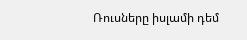Ռուսները իսլամի դեմ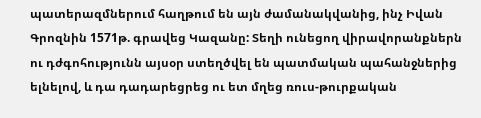պատերազմներում հաղթում են այն ժամանակվանից, ինչ Իվան Գրոզնին 1571թ. գրավեց Կազանը: Տեղի ունեցող վիրավորանքներն ու դժգոհությունն այսօր ստեղծվել են պատմական պահանջներից ելնելով, և դա դադարեցրեց ու ետ մղեց ռուս-թուրքական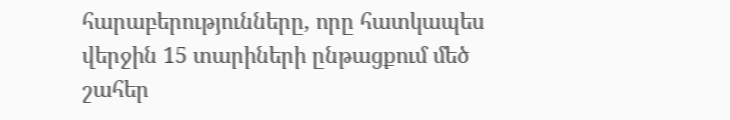հարաբերությունները, որը հատկապես վերջին 15 տարիների ընթացքում մեծ շահեր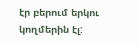էր բերում երկու կողմերին էլ: